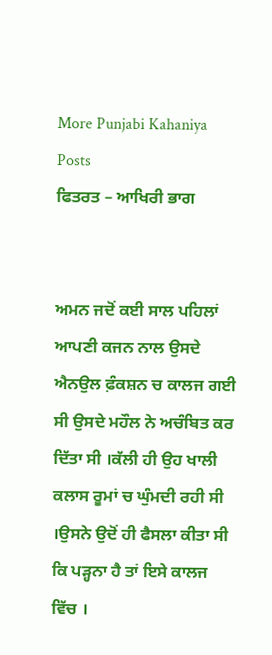More Punjabi Kahaniya  Posts
ਫਿਤਰਤ – ਆਖਿਰੀ ਭਾਗ


ਅਮਨ ਜਦੋਂ ਕਈ ਸਾਲ ਪਹਿਲਾਂ ਆਪਣੀ ਕਜਨ ਨਾਲ ਉਸਦੇ ਐਨਉਲ ਫ਼ੰਕਸ਼ਨ ਚ ਕਾਲਜ ਗਈ ਸੀ ਉਸਦੇ ਮਹੌਲ ਨੇ ਅਚੰਬਿਤ ਕਰ ਦਿੱਤਾ ਸੀ ।ਕੱਲੀ ਹੀ ਉਹ ਖਾਲੀ ਕਲਾਸ ਰੂਮਾਂ ਚ ਘੁੰਮਦੀ ਰਹੀ ਸੀ ।ਉਸਨੇ ਉਦੋਂ ਹੀ ਫੈਸਲਾ ਕੀਤਾ ਸੀ ਕਿ ਪੜ੍ਹਨਾ ਹੈ ਤਾਂ ਇਸੇ ਕਾਲਜ ਵਿੱਚ ।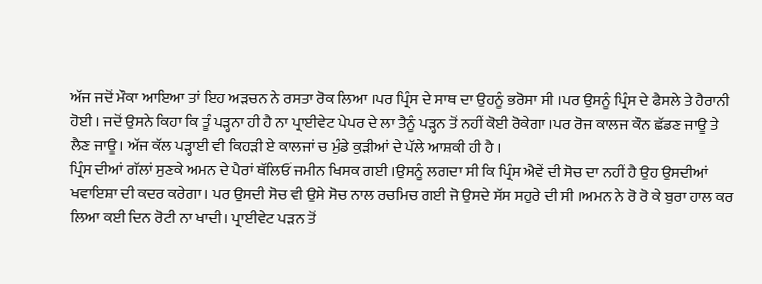ਅੱਜ ਜਦੋਂ ਮੌਕਾ ਆਇਆ ਤਾਂ ਇਹ ਅੜਚਨ ਨੇ ਰਸਤਾ ਰੋਕ ਲਿਆ ।ਪਰ ਪ੍ਰਿੰਸ ਦੇ ਸਾਥ ਦਾ ਉਹਨੂੰ ਭਰੋਸਾ ਸੀ ।ਪਰ ਉਸਨੂੰ ਪ੍ਰਿੰਸ ਦੇ ਫੈਸਲੇ ਤੇ ਹੈਰਾਨੀ ਹੋਈ । ਜਦੋਂ ਉਸਨੇ ਕਿਹਾ ਕਿ ਤੂੰ ਪੜ੍ਹਨਾ ਹੀ ਹੈ ਨਾ ਪ੍ਰਾਈਵੇਟ ਪੇਪਰ ਦੇ ਲਾ ਤੈਨੂੰ ਪੜ੍ਹਨ ਤੋਂ ਨਹੀਂ ਕੋਈ ਰੋਕੇਗਾ ।ਪਰ ਰੋਜ ਕਾਲਜ ਕੌਨ ਛੱਡਣ ਜਾਊ ਤੇ ਲੈਣ ਜਾਊ। ਅੱਜ ਕੱਲ ਪੜ੍ਹਾਈ ਵੀ ਕਿਹੜੀ ਏ ਕਾਲਜਾਂ ਚ ਮੁੰਡੇ ਕੁੜੀਆਂ ਦੇ ਪੱਲੇ ਆਸ਼ਕੀ ਹੀ ਹੈ ।
ਪ੍ਰਿੰਸ ਦੀਆਂ ਗੱਲਾਂ ਸੁਣਕੇ ਅਮਨ ਦੇ ਪੈਰਾਂ ਥੱਲਿਓਂ ਜਮੀਨ ਖਿਸਕ ਗਈ ।ਉਸਨੂੰ ਲਗਦਾ ਸੀ ਕਿ ਪ੍ਰਿੰਸ ਐਵੇਂ ਦੀ ਸੋਚ ਦਾ ਨਹੀਂ ਹੈ ਉਹ ਉਸਦੀਆਂ ਖਵਾਇਸ਼ਾ ਦੀ ਕਦਰ ਕਰੇਗਾ। ਪਰ ਉਸਦੀ ਸੋਚ ਵੀ ਉਸੇ ਸੋਚ ਨਾਲ ਰਚਮਿਚ ਗਈ ਜੋ ਉਸਦੇ ਸੱਸ ਸਹੁਰੇ ਦੀ ਸੀ ।ਅਮਨ ਨੇ ਰੋ ਰੋ ਕੇ ਬੁਰਾ ਹਾਲ ਕਰ ਲਿਆ ਕਈ ਦਿਨ ਰੋਟੀ ਨਾ ਖਾਦੀ। ਪ੍ਰਾਈਵੇਟ ਪੜਨ ਤੋਂ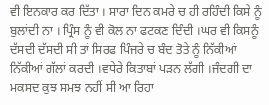ਵੀ ਇਨਕਾਰ ਕਰ ਦਿੱਤਾ । ਸਾਰਾ ਦਿਨ ਕਮਰੇ ਚ ਹੀ ਰਹਿੰਦੀ ਕਿਸੇ ਨੂੰ ਬੁਲਾਂਦੀ ਨਾ । ਪ੍ਰਿੰਸ ਨੂੰ ਵੀ ਕੋਲ ਨਾ ਫਟਕਣ ਦਿੰਦੀ ।ਘਰ ਵੀ ਕਿਸਨੂੰ ਦੱਸਦੀ ਦੱਸਦੀ ਸੀ ਤਾਂ ਸਿਰਫ ਪਿੰਜਰੇ ਚ ਬੰਦ ਤੋਤੇ ਨੂੰ ਨਿੱਕੀਆਂ ਨਿੱਕੀਆਂ ਗੱਲਾਂ ਕਰਦੀ ।ਵਧੇਰੇ ਕਿਤਾਬਾਂ ਪੜਨ ਲੱਗੀ ।ਜੰਦਗੀ ਦਾ ਮਕਸਦ ਕੁਝ ਸਮਝ ਨਹੀਂ ਸੀ ਆ ਰਿਹਾ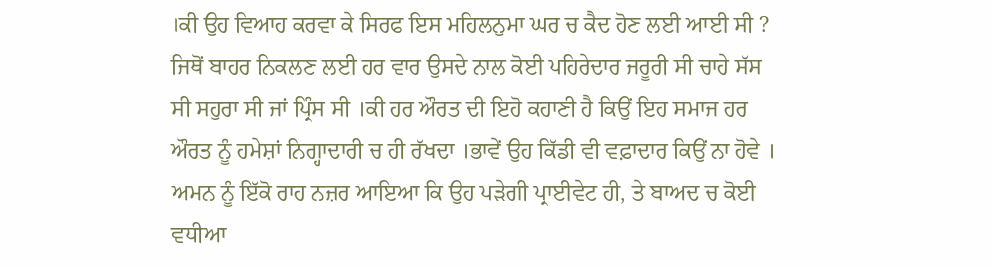।ਕੀ ਉਹ ਵਿਆਹ ਕਰਵਾ ਕੇ ਸਿਰਫ ਇਸ ਮਹਿਲਨੁਮਾ ਘਰ ਚ ਕੈਦ ਹੋਣ ਲਈ ਆਈ ਸੀ ? ਜਿਥੋਂ ਬਾਹਰ ਨਿਕਲਣ ਲਈ ਹਰ ਵਾਰ ਉਸਦੇ ਨਾਲ ਕੋਈ ਪਹਿਰੇਦਾਰ ਜਰੂਰੀ ਸੀ ਚਾਹੇ ਸੱਸ ਸੀ ਸਹੁਰਾ ਸੀ ਜਾਂ ਪ੍ਰਿੰਸ ਸੀ ।ਕੀ ਹਰ ਔਰਤ ਦੀ ਇਹੋ ਕਹਾਣੀ ਹੈ ਕਿਉਂ ਇਹ ਸਮਾਜ ਹਰ ਔਰਤ ਨੂੰ ਹਮੇਸ਼ਾਂ ਨਿਗ੍ਹਾਦਾਰੀ ਚ ਹੀ ਰੱਖਦਾ ।ਭਾਵੇਂ ਉਹ ਕਿੱਡੀ ਵੀ ਵਫ਼ਾਦਾਰ ਕਿਉਂ ਨਾ ਹੋਵੇ ।
ਅਮਨ ਨੂੰ ਇੱਕੋ ਰਾਹ ਨਜ਼ਰ ਆਇਆ ਕਿ ਉਹ ਪੜੇਗੀ ਪ੍ਰਾਈਵੇਟ ਹੀ, ਤੇ ਬਾਅਦ ਚ ਕੋਈ ਵਧੀਆ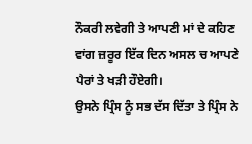ਨੌਕਰੀ ਲਵੇਗੀ ਤੇ ਆਪਣੀ ਮਾਂ ਦੇ ਕਹਿਣ ਵਾਂਗ ਜ਼ਰੂਰ ਇੱਕ ਦਿਨ ਅਸਲ ਚ ਆਪਣੇ ਪੈਰਾਂ ਤੇ ਖੜੀ ਹੌਏਗੀ।
ਉਸਨੇ ਪ੍ਰਿੰਸ ਨੂੰ ਸਭ ਦੱਸ ਦਿੱਤਾ ਤੇ ਪ੍ਰਿੰਸ ਨੇ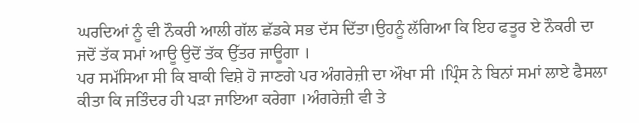ਘਰਦਿਆਂ ਨੂੰ ਵੀ ਨੌਕਰੀ ਆਲੀ ਗੱਲ ਛੱਡਕੇ ਸਭ ਦੱਸ ਦਿੱਤਾ।ਉਹਨੂੰ ਲੱਗਿਆ ਕਿ ਇਹ ਫਤੂਰ ਏ ਨੌਕਰੀ ਦਾ ਜਦੋਂ ਤੱਕ ਸਮਾਂ ਆਊ ਉਦੋਂ ਤੱਕ ਉੱਤਰ ਜਾਊਗਾ ।
ਪਰ ਸਮੱਸਿਆ ਸੀ ਕਿ ਬਾਕੀ ਵਿਸ਼ੇ ਹੋ ਜਾਣਗੇ ਪਰ ਅੰਗਰੇਜ਼ੀ ਦਾ ਔਖਾ ਸੀ ।ਪ੍ਰਿੰਸ ਨੇ ਬਿਨਾਂ ਸਮਾਂ ਲਾਏ ਫੈਸਲਾ ਕੀਤਾ ਕਿ ਜਤਿੰਦਰ ਹੀ ਪੜਾ ਜਾਇਆ ਕਰੇਗਾ ।ਅੰਗਰੇਜ਼ੀ ਵੀ ਤੇ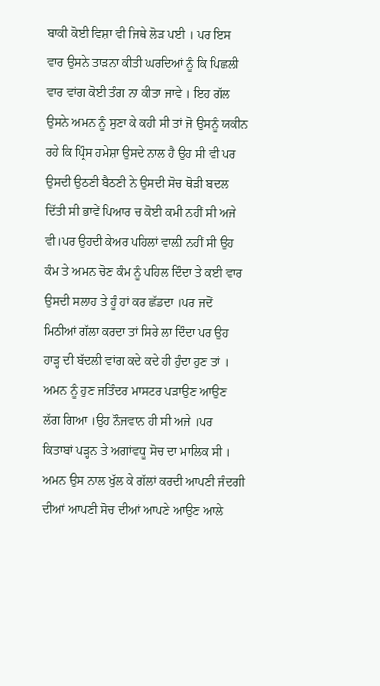ਬਾਕੀ ਕੋਈ ਵਿਸ਼ਾ ਵੀ ਜਿਥੇ ਲੋੜ ਪਈ । ਪਰ ਇਸ ਵਾਰ ਉਸਨੇ ਤਾੜਨਾ ਕੀਤੀ ਘਰਦਿਆਂ ਨੂੰ ਕਿ ਪਿਛਲੀ ਵਾਰ ਵਾਂਗ ਕੋਈ ਤੰਗ ਨਾ ਕੀਤਾ ਜਾਵੇ । ਇਹ ਗੱਲ ਉਸਨੇ ਅਮਨ ਨੂੰ ਸੁਣਾ ਕੇ ਕਹੀ ਸੀ ਤਾਂ ਜੋ ਉਸਨੂੰ ਯਕੀਨ ਰਹੇ ਕਿ ਪ੍ਰਿੰਸ ਹਮੇਸ਼ਾ ਉਸਦੇ ਨਾਲ ਹੈ ਉਹ ਸੀ ਵੀ ਪਰ ਉਸਦੀ ਉਠਣੀ ਬੈਠਣੀ ਨੇ ਉਸਦੀ ਸੋਚ ਥੋੜੀ ਬਦਲ ਦਿੱਤੀ ਸੀ ਭਾਵੇਂ ਪਿਆਰ ਚ ਕੋਈ ਕਮੀ ਨਹੀਂ ਸੀ ਅਜੇ ਵੀ।ਪਰ ਉਹਦੀ ਕੇਅਰ ਪਹਿਲਾਂ ਵਾਲ਼ੀ ਨਹੀਂ ਸੀ ਉਹ ਕੰਮ ਤੇ ਅਮਨ ਚੋਣ ਕੰਮ ਨੂੰ ਪਹਿਲ ਦਿੰਦਾ ਤੇ ਕਈ ਵਾਰ ਉਸਦੀ ਸਲਾਹ ਤੇ ਹੂੰ ਹਾਂ ਕਰ ਛੱਡਦਾ ।ਪਰ ਜਦੋਂ ਮਿਠੀਆਂ ਗੱਲਾ ਕਰਦਾ ਤਾਂ ਸਿਰੇ ਲਾ ਦਿੰਦਾ ਪਰ ਉਹ ਹਾੜ੍ਹ ਦੀ ਬੱਦਲੀ ਵਾਂਗ ਕਦੇ ਕਦੇ ਹੀ ਹੁੰਦਾ ਹੁਣ ਤਾਂ ।
ਅਮਨ ਨੂੰ ਹੁਣ ਜਤਿੰਦਰ ਮਾਸਟਰ ਪੜਾਉਣ ਆਉਣ ਲੱਗ ਗਿਆ ।ਉਹ ਨੌਜਵਾਨ ਹੀ ਸੀ ਅਜੇ ।ਪਰ ਕਿਤਾਬਾਂ ਪੜ੍ਹਨ ਤੇ ਅਗਾਂਵਧੂ ਸੋਚ ਦਾ ਮਾਲਿਕ ਸੀ । ਅਮਨ ਉਸ ਨਾਲ ਖੁੱਲ ਕੇ ਗੱਲਾਂ ਕਰਦੀ ਆਪਣੀ ਜੰਦਗੀ ਦੀਆਂ ਆਪਣੀ ਸੋਚ ਦੀਆਂ ਆਪਣੇ ਆਉਣ ਆਲੇ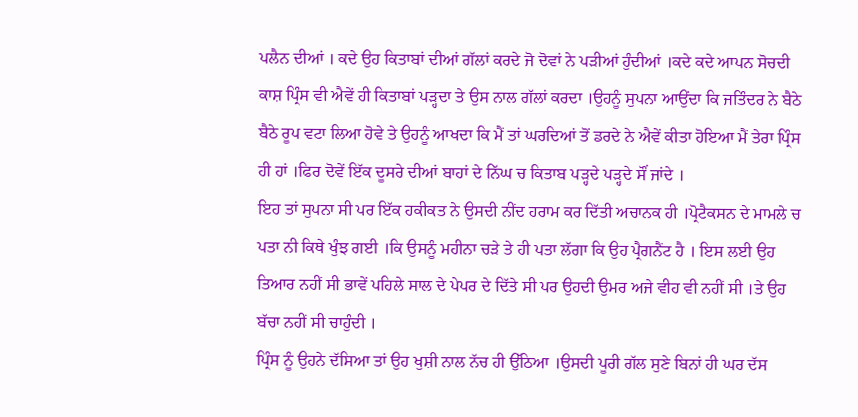ਪਲੈਨ ਦੀਆਂ । ਕਦੇ ਉਹ ਕਿਤਾਬਾਂ ਦੀਆਂ ਗੱਲਾਂ ਕਰਦੇ ਜੋ ਦੋਵਾਂ ਨੇ ਪੜੀਆਂ ਹੁੰਦੀਆਂ ।ਕਦੇ ਕਦੇ ਆਪਨ ਸੋਚਦੀ ਕਾਸ਼ ਪ੍ਰਿੰਸ ਵੀ ਐਵੇਂ ਹੀ ਕਿਤਾਬਾਂ ਪੜ੍ਹਦਾ ਤੇ ਉਸ ਨਾਲ ਗੱਲਾਂ ਕਰਦਾ ।ਉਹਨੂੰ ਸੁਪਨਾ ਆਉਂਦਾ ਕਿ ਜਤਿੰਦਰ ਨੇ ਬੈਠੇ ਬੈਠੇ ਰੂਪ ਵਟਾ ਲਿਆ ਹੋਵੇ ਤੇ ਉਹਨੂੰ ਆਖਦਾ ਕਿ ਮੈਂ ਤਾਂ ਘਰਦਿਆਂ ਤੋਂ ਡਰਦੇ ਨੇ ਐਵੇਂ ਕੀਤਾ ਹੋਇਆ ਮੈਂ ਤੇਰਾ ਪ੍ਰਿੰਸ ਹੀ ਹਾਂ ।ਫਿਰ ਦੋਵੇਂ ਇੱਕ ਦੂਸਰੇ ਦੀਆਂ ਬਾਹਾਂ ਦੇ ਨਿੱਘ ਚ ਕਿਤਾਬ ਪੜ੍ਹਦੇ ਪੜ੍ਹਦੇ ਸੌਂ ਜਾਂਦੇ ।
ਇਹ ਤਾਂ ਸੁਪਨਾ ਸੀ ਪਰ ਇੱਕ ਹਕੀਕਤ ਨੇ ਉਸਦੀ ਨੀਂਦ ਹਰਾਮ ਕਰ ਦਿੱਤੀ ਅਚਾਨਕ ਹੀ ।ਪ੍ਰੋਟੈਕਸਨ ਦੇ ਮਾਮਲੇ ਚ ਪਤਾ ਨੀ ਕਿਥੇ ਖੁੰਝ ਗਈ ।ਕਿ ਉਸਨੂੰ ਮਹੀਨਾ ਚੜੇ ਤੇ ਹੀ ਪਤਾ ਲੱਗਾ ਕਿ ਉਹ ਪ੍ਰੈਗਨੈਂਟ ਹੈ । ਇਸ ਲਈ ਉਹ ਤਿਆਰ ਨਹੀਂ ਸੀ ਭਾਵੇਂ ਪਹਿਲੇ ਸਾਲ ਦੇ ਪੇਪਰ ਦੇ ਦਿੱਤੇ ਸੀ ਪਰ ਉਹਦੀ ਉਮਰ ਅਜੇ ਵੀਹ ਵੀ ਨਹੀਂ ਸੀ ।ਤੇ ਉਹ ਬੱਚਾ ਨਹੀਂ ਸੀ ਚਾਹੁੰਦੀ ।
ਪ੍ਰਿੰਸ ਨੂੰ ਉਹਨੇ ਦੱਸਿਆ ਤਾਂ ਉਹ ਖੁਸ਼ੀ ਨਾਲ ਨੱਚ ਹੀ ਉੱਠਿਆ ।ਉਸਦੀ ਪੂਰੀ ਗੱਲ ਸੁਣੇ ਬਿਨਾਂ ਹੀ ਘਰ ਦੱਸ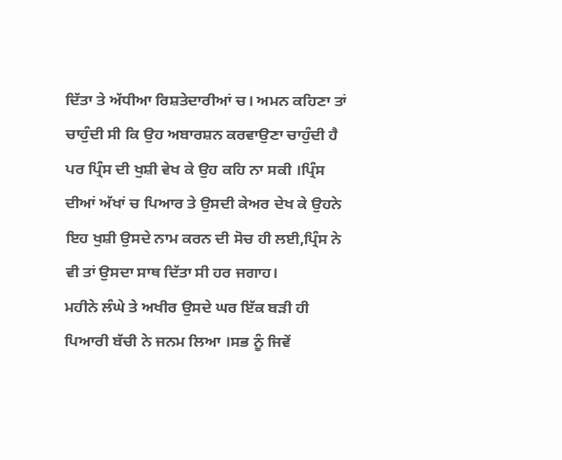ਦਿੱਤਾ ਤੇ ਅੱਧੀਆ ਰਿਸ਼ਤੇਦਾਰੀਆਂ ਚ। ਅਮਨ ਕਹਿਣਾ ਤਾਂ ਚਾਹੁੰਦੀ ਸੀ ਕਿ ਉਹ ਅਬਾਰਸ਼ਨ ਕਰਵਾਉਣਾ ਚਾਹੁੰਦੀ ਹੈ ਪਰ ਪ੍ਰਿੰਸ ਦੀ ਖੁਸ਼ੀ ਵੇਖ ਕੇ ਉਹ ਕਹਿ ਨਾ ਸਕੀ ।ਪ੍ਰਿੰਸ ਦੀਆਂ ਅੱਖਾਂ ਚ ਪਿਆਰ ਤੇ ਉਸਦੀ ਕੇਅਰ ਦੇਖ ਕੇ ਉਹਨੇ ਇਹ ਖੁਸ਼ੀ ਉਸਦੇ ਨਾਮ ਕਰਨ ਦੀ ਸੋਚ ਹੀ ਲਈ,ਪ੍ਰਿੰਸ ਨੇ ਵੀ ਤਾਂ ਉਸਦਾ ਸਾਥ ਦਿੱਤਾ ਸੀ ਹਰ ਜਗਾਹ।
ਮਹੀਨੇ ਲੰਘੇ ਤੇ ਅਖੀਰ ਉਸਦੇ ਘਰ ਇੱਕ ਬੜੀ ਹੀ ਪਿਆਰੀ ਬੱਚੀ ਨੇ ਜਨਮ ਲਿਆ ।ਸਭ ਨੂੰ ਜਿਵੇਂ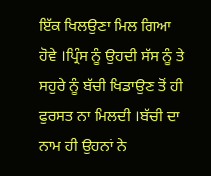ਇੱਕ ਖਿਲਉਣਾ ਮਿਲ ਗਿਆ ਹੋਵੇ ।ਪ੍ਰਿੰਸ ਨੂੰ ਉਹਦੀ ਸੱਸ ਨੂੰ ਤੇ ਸਹੁਰੇ ਨੂੰ ਬੱਚੀ ਖਿਡਾਉਣ ਤੋਂ ਹੀ ਫੁਰਸਤ ਨਾ ਮਿਲਦੀ ।ਬੱਚੀ ਦਾ ਨਾਮ ਹੀ ਉਹਨਾਂ ਨੇ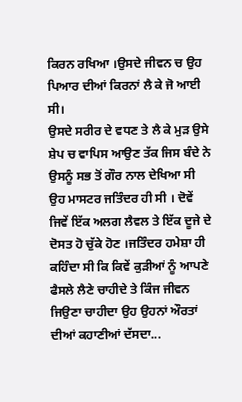ਕਿਰਨ ਰਖਿਆ ।ਉਸਦੇ ਜੀਵਨ ਚ ਉਹ ਪਿਆਰ ਦੀਆਂ ਕਿਰਨਾਂ ਲੈ ਕੇ ਜੋ ਆਈ ਸੀ।
ਉਸਦੇ ਸਰੀਰ ਦੇ ਵਧਣ ਤੇ ਲੈ ਕੇ ਮੁੜ ਉਸੇ ਸ਼ੇਪ ਚ ਵਾਪਿਸ ਆਉਣ ਤੱਕ ਜਿਸ ਬੰਦੇ ਨੇ ਉਸਨੂੰ ਸਭ ਤੋਂ ਗੌਰ ਨਾਲ ਦੇਖਿਆ ਸੀ ਉਹ ਮਾਸਟਰ ਜਤਿੰਦਰ ਹੀ ਸੀ । ਦੋਵੇਂ ਜਿਵੇਂ ਇੱਕ ਅਲਗ ਲੈਵਲ ਤੇ ਇੱਕ ਦੂਜੇ ਦੇ ਦੋਸਤ ਹੋ ਚੁੱਕੇ ਹੋਣ ।ਜਤਿੰਦਰ ਹਮੇਸ਼ਾ ਹੀ ਕਹਿੰਦਾ ਸੀ ਕਿ ਕਿਵੇਂ ਕੁੜੀਆਂ ਨੂੰ ਆਪਣੇ ਫੈਸਲੇ ਲੈਣੇ ਚਾਹੀਦੇ ਤੇ ਕਿੰਜ ਜੀਵਨ ਜਿਉਣਾ ਚਾਹੀਦਾ ਉਹ ਉਹਨਾਂ ਔਰਤਾਂ ਦੀਆਂ ਕਹਾਣੀਆਂ ਦੱਸਦਾ...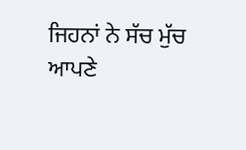ਜਿਹਨਾਂ ਨੇ ਸੱਚ ਮੁੱਚ ਆਪਣੇ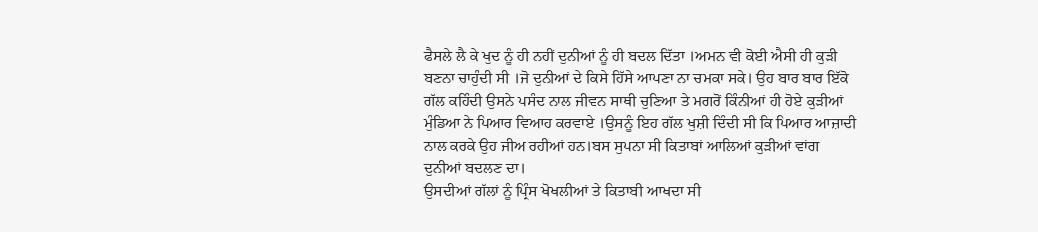ਫੈਸਲੇ ਲੈ ਕੇ ਖੁਦ ਨੂੰ ਹੀ ਨਹੀਂ ਦੁਨੀਆਂ ਨੂੰ ਹੀ ਬਦਲ ਦਿੱਤਾ ।ਅਮਨ ਵੀ ਕੋਈ ਐਸੀ ਹੀ ਕੁੜੀ ਬਣਨਾ ਚਾਹੁੰਦੀ ਸੀ ।ਜੋ ਦੁਨੀਆਂ ਦੇ ਕਿਸੇ ਹਿੱਸੇ ਆਪਣਾ ਨਾ ਚਮਕਾ ਸਕੇ। ਉਹ ਬਾਰ ਬਾਰ ਇੱਕੋ ਗੱਲ ਕਹਿੰਦੀ ਉਸਨੇ ਪਸੰਦ ਨਾਲ ਜੀਵਨ ਸਾਥੀ ਚੁਣਿਆ ਤੇ ਮਗਰੋਂ ਕਿੰਨੀਆਂ ਹੀ ਹੋਏ ਕੁੜੀਆਂ ਮੁੰਡਿਆ ਨੇ ਪਿਆਰ ਵਿਆਹ ਕਰਵਾਏ ।ਉਸਨੂੰ ਇਹ ਗੱਲ ਖੁਸ਼ੀ ਦਿੰਦੀ ਸੀ ਕਿ ਪਿਆਰ ਆਜ਼ਾਦੀ ਨਾਲ ਕਰਕੇ ਉਹ ਜੀਅ ਰਹੀਆਂ ਹਨ।ਬਸ ਸੁਪਨਾ ਸੀ ਕਿਤਾਬਾਂ ਆਲਿਆਂ ਕੁੜੀਆਂ ਵਾਂਗ ਦੁਨੀਆਂ ਬਦਲਣ ਦਾ।
ਉਸਦੀਆਂ ਗੱਲਾਂ ਨੂੰ ਪ੍ਰਿੰਸ ਖੋਖਲੀਆਂ ਤੇ ਕਿਤਾਬੀ ਆਖਦਾ ਸੀ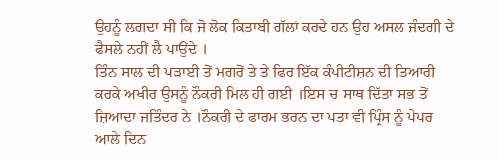ਉਹਨੂੰ ਲਗਦਾ ਸੀ ਕਿ ਜੋ ਲੋਕ ਕਿਤਾਬੀ ਗੱਲਾਂ ਕਰਦੇ ਹਨ ਉਹ ਅਸਲ ਜੰਦਗੀ ਦੇ ਫੈਸਲੇ ਨਹੀਂ ਲੈ ਪਾਉਂਦੇ ।
ਤਿੰਨ ਸਾਲ ਦੀ ਪੜਾਈ ਤੋਂ ਮਗਰੋਂ ਤੇ ਤੇ ਫਿਰ ਇੱਕ ਕੰਪੀਟੀਸ਼ਨ ਦੀ ਤਿਆਰੀ ਕਰਕੇ ਅਖੀਰ ਉਸਨੂੰ ਨੌਕਰੀ ਮਿਲ ਹੀ ਗਈ ।ਇਸ ਚ ਸਾਥ ਦਿੱਤਾ ਸਭ ਤੋਂ ਜ਼ਿਆਦਾ ਜਤਿੰਦਰ ਨੇ ।ਨੌਕਰੀ ਦੇ ਫਾਰਮ ਭਰਨ ਦਾ ਪਤਾ ਵੀ ਪ੍ਰਿੰਸ ਨੂੰ ਪੇਪਰ ਆਲੇ ਦਿਨ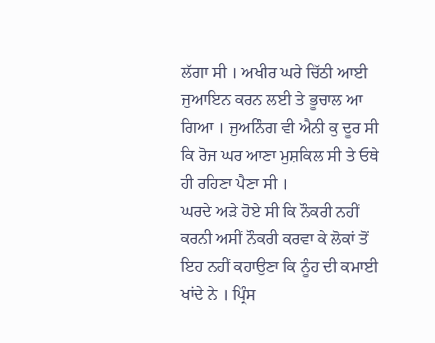ਲੱਗਾ ਸੀ । ਅਖੀਰ ਘਰੇ ਚਿੱਠੀ ਆਈ ਜੁਆਇਨ ਕਰਨ ਲਈ ਤੇ ਭੂਚਾਲ ਆ ਗਿਆ । ਜੁਅਨਿੰਗ ਵੀ ਐਨੀ ਕੁ ਦੂਰ ਸੀ ਕਿ ਰੋਜ ਘਰ ਆਣਾ ਮੁਸ਼ਕਿਲ ਸੀ ਤੇ ਓਥੇ ਹੀ ਰਹਿਣਾ ਪੈਣਾ ਸੀ ।
ਘਰਦੇ ਅੜੇ ਹੋਏ ਸੀ ਕਿ ਨੌਕਰੀ ਨਹੀਂ ਕਰਨੀ ਅਸੀਂ ਨੌਕਰੀ ਕਰਵਾ ਕੇ ਲੋਕਾਂ ਤੋਂ ਇਹ ਨਹੀਂ ਕਹਾਉਣਾ ਕਿ ਨੂੰਹ ਦੀ ਕਮਾਈ ਖਾਂਦੇ ਨੇ । ਪ੍ਰਿੰਸ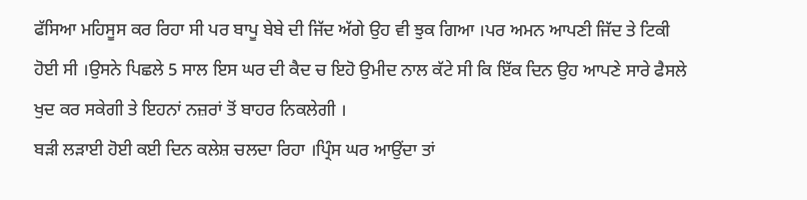ਫੱਸਿਆ ਮਹਿਸੂਸ ਕਰ ਰਿਹਾ ਸੀ ਪਰ ਬਾਪੂ ਬੇਬੇ ਦੀ ਜਿੱਦ ਅੱਗੇ ਉਹ ਵੀ ਝੁਕ ਗਿਆ ।ਪਰ ਅਮਨ ਆਪਣੀ ਜਿੱਦ ਤੇ ਟਿਕੀ ਹੋਈ ਸੀ ।ਉਸਨੇ ਪਿਛਲੇ 5 ਸਾਲ ਇਸ ਘਰ ਦੀ ਕੈਦ ਚ ਇਹੋ ਉਮੀਦ ਨਾਲ ਕੱਟੇ ਸੀ ਕਿ ਇੱਕ ਦਿਨ ਉਹ ਆਪਣੇ ਸਾਰੇ ਫੈਸਲੇ ਖੁਦ ਕਰ ਸਕੇਗੀ ਤੇ ਇਹਨਾਂ ਨਜ਼ਰਾਂ ਤੋਂ ਬਾਹਰ ਨਿਕਲੇਗੀ ।
ਬੜੀ ਲੜਾਈ ਹੋਈ ਕਈ ਦਿਨ ਕਲੇਸ਼ ਚਲਦਾ ਰਿਹਾ ।ਪ੍ਰਿੰਸ ਘਰ ਆਉਂਦਾ ਤਾਂ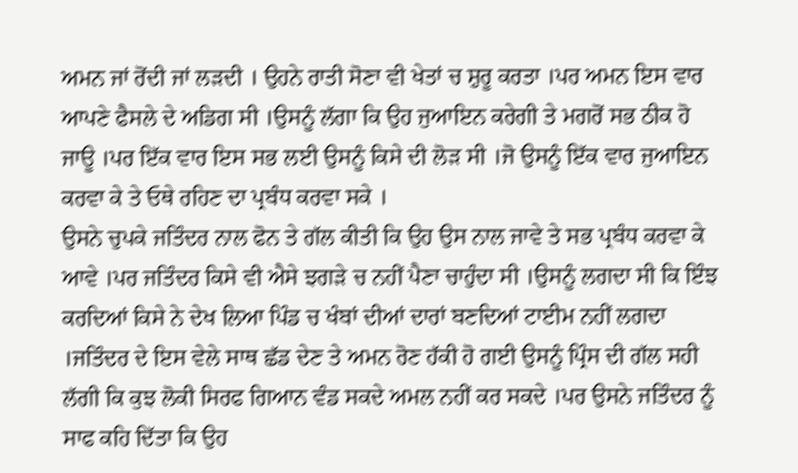ਅਮਨ ਜਾਂ ਰੋਂਦੀ ਜਾਂ ਲੜਦੀ । ਉਹਨੇ ਰਾਤੀ ਸੋਣਾ ਵੀ ਖੇਤਾਂ ਚ ਸ਼ੁਰੂ ਕਰਤਾ ।ਪਰ ਅਮਨ ਇਸ ਵਾਰ ਆਪਣੇ ਫੈਸਲੇ ਦੇ ਅਡਿਗ ਸੀ ।ਉਸਨੂੰ ਲੱਗਾ ਕਿ ਉਹ ਜੁਆਇਨ ਕਰੇਗੀ ਤੇ ਮਗਰੋਂ ਸਭ ਠੀਕ ਹੋ ਜਾਊ ।ਪਰ ਇੱਕ ਵਾਰ ਇਸ ਸਭ ਲਈ ਉਸਨੂੰ ਕਿਸੇ ਦੀ ਲੋੜ ਸੀ ।ਜੋ ਉਸਨੂੰ ਇੱਕ ਵਾਰ ਜੁਆਇਨ ਕਰਵਾ ਕੇ ਤੇ ਓਥੇ ਰਹਿਣ ਦਾ ਪ੍ਰਬੰਧ ਕਰਵਾ ਸਕੇ ।
ਉਸਨੇ ਚੁਪਕੇ ਜਤਿੰਦਰ ਨਾਲ ਫੋਨ ਤੇ ਗੱਲ ਕੀਤੀ ਕਿ ਉਹ ਉਸ ਨਾਲ ਜਾਵੇ ਤੇ ਸਭ ਪ੍ਰਬੰਧ ਕਰਵਾ ਕੇ ਆਵੇ ।ਪਰ ਜਤਿੰਦਰ ਕਿਸੇ ਵੀ ਐਸੇ ਝਗੜੇ ਚ ਨਹੀਂ ਪੈਣਾ ਚਾਹੁੰਦਾ ਸੀ ।ਉਸਨੂੰ ਲਗਦਾ ਸੀ ਕਿ ਇੰਝ ਕਰਦਿਆਂ ਕਿਸੇ ਨੇ ਦੇਖ ਲਿਆ ਪਿੰਡ ਚ ਖੰਬਾਂ ਦੀਆਂ ਦਾਰਾਂ ਬਣਦਿਆਂ ਟਾਈਮ ਨਹੀਂ ਲਗਦਾ ।ਜਤਿੰਦਰ ਦੇ ਇਸ ਵੇਲੇ ਸਾਥ ਛੱਡ ਦੇਣ ਤੇ ਅਮਨ ਰੋਣ ਹੱਕੀ ਹੋ ਗਈ ਉਸਨੂੰ ਪ੍ਰਿੰਸ ਦੀ ਗੱਲ ਸਹੀ ਲੱਗੀ ਕਿ ਕੁਝ ਲੋਕੀ ਸਿਰਫ ਗਿਆਨ ਵੰਡ ਸਕਦੇ ਅਮਲ ਨਹੀਂ ਕਰ ਸਕਦੇ ।ਪਰ ਉਸਨੇ ਜਤਿੰਦਰ ਨੂੰ ਸਾਫ ਕਹਿ ਦਿੱਤਾ ਕਿ ਉਹ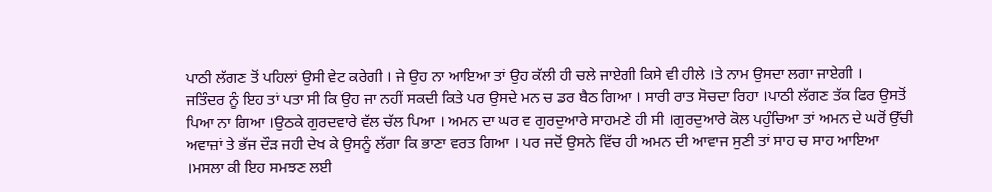ਪਾਠੀ ਲੱਗਣ ਤੋਂ ਪਹਿਲਾਂ ਉਸੀ ਵੇਟ ਕਰੇਗੀ । ਜੇ ਉਹ ਨਾ ਆਇਆ ਤਾਂ ਉਹ ਕੱਲੀ ਹੀ ਚਲੇ ਜਾਏਗੀ ਕਿਸੇ ਵੀ ਹੀਲੇ ।ਤੇ ਨਾਮ ਉਸਦਾ ਲਗਾ ਜਾਏਗੀ ।
ਜਤਿੰਦਰ ਨੂੰ ਇਹ ਤਾਂ ਪਤਾ ਸੀ ਕਿ ਉਹ ਜਾ ਨਹੀਂ ਸਕਦੀ ਕਿਤੇ ਪਰ ਉਸਦੇ ਮਨ ਚ ਡਰ ਬੈਠ ਗਿਆ । ਸਾਰੀ ਰਾਤ ਸੋਚਦਾ ਰਿਹਾ ।ਪਾਠੀ ਲੱਗਣ ਤੱਕ ਫਿਰ ਉਸਤੋਂ ਪਿਆ ਨਾ ਗਿਆ ।ਉਠਕੇ ਗੁਰਦਵਾਰੇ ਵੱਲ ਚੱਲ ਪਿਆ । ਅਮਨ ਦਾ ਘਰ ਵ ਗੁਰਦੁਆਰੇ ਸਾਹਮਣੇ ਹੀ ਸੀ ।ਗੁਰਦੁਆਰੇ ਕੋਲ ਪਹੁੰਚਿਆ ਤਾਂ ਅਮਨ ਦੇ ਘਰੋਂ ਉੱਚੀ ਅਵਾਜ਼ਾਂ ਤੇ ਭੱਜ ਦੌੜ ਜਹੀ ਦੇਖ ਕੇ ਉਸਨੂੰ ਲੱਗਾ ਕਿ ਭਾਣਾ ਵਰਤ ਗਿਆ । ਪਰ ਜਦੋਂ ਉਸਨੇ ਵਿੱਚ ਹੀ ਅਮਨ ਦੀ ਆਵਾਜ ਸੁਣੀ ਤਾਂ ਸਾਹ ਚ ਸਾਹ ਆਇਆ ।ਮਸਲਾ ਕੀ ਇਹ ਸਮਝਣ ਲਈ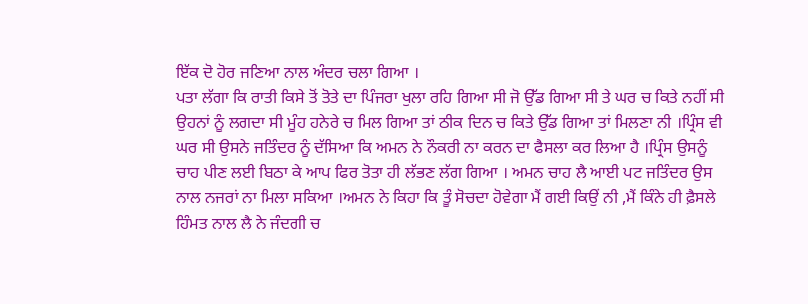ਇੱਕ ਦੋ ਹੋਰ ਜਣਿਆ ਨਾਲ ਅੰਦਰ ਚਲਾ ਗਿਆ ।
ਪਤਾ ਲੱਗਾ ਕਿ ਰਾਤੀ ਕਿਸੇ ਤੋਂ ਤੋਤੇ ਦਾ ਪਿੰਜਰਾ ਖੁਲਾ ਰਹਿ ਗਿਆ ਸੀ ਜੋ ਉੱਡ ਗਿਆ ਸੀ ਤੇ ਘਰ ਚ ਕਿਤੇ ਨਹੀਂ ਸੀ ਉਹਨਾਂ ਨੂੰ ਲਗਦਾ ਸੀ ਮੂੰਹ ਹਨੇਰੇ ਚ ਮਿਲ ਗਿਆ ਤਾਂ ਠੀਕ ਦਿਨ ਚ ਕਿਤੇ ਉੱਡ ਗਿਆ ਤਾਂ ਮਿਲਣਾ ਨੀ ।ਪ੍ਰਿੰਸ ਵੀ ਘਰ ਸੀ ਉਸਨੇ ਜਤਿੰਦਰ ਨੂੰ ਦੱਸਿਆ ਕਿ ਅਮਨ ਨੇ ਨੌਕਰੀ ਨਾ ਕਰਨ ਦਾ ਫੈਸਲਾ ਕਰ ਲਿਆ ਹੈ ।ਪ੍ਰਿੰਸ ਉਸਨੂੰ ਚਾਹ ਪੀਣ ਲਈ ਬਿਠਾ ਕੇ ਆਪ ਫਿਰ ਤੋਤਾ ਹੀ ਲੱਭਣ ਲੱਗ ਗਿਆ । ਅਮਨ ਚਾਹ ਲੈ ਆਈ ਪਟ ਜਤਿੰਦਰ ਉਸ ਨਾਲ ਨਜਰਾਂ ਨਾ ਮਿਲਾ ਸਕਿਆ ।ਅਮਨ ਨੇ ਕਿਹਾ ਕਿ ਤੂੰ ਸੋਚਦਾ ਹੋਵੇਗਾ ਮੈਂ ਗਈ ਕਿਉਂ ਨੀ ,ਮੈਂ ਕਿੰਨੇ ਹੀ ਫ਼ੈਸਲੇ ਹਿੰਮਤ ਨਾਲ ਲੈ ਨੇ ਜੰਦਗੀ ਚ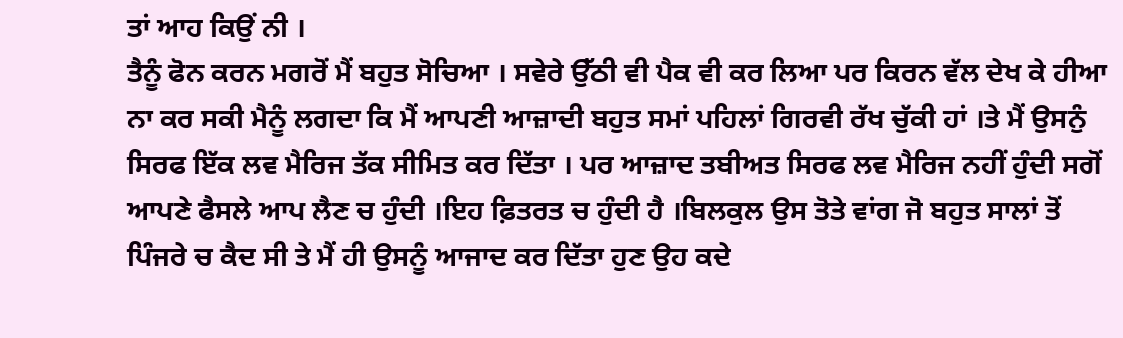ਤਾਂ ਆਹ ਕਿਉਂ ਨੀ ।
ਤੈਨੂੰ ਫੋਨ ਕਰਨ ਮਗਰੋਂ ਮੈਂ ਬਹੁਤ ਸੋਚਿਆ । ਸਵੇਰੇ ਉੱਠੀ ਵੀ ਪੈਕ ਵੀ ਕਰ ਲਿਆ ਪਰ ਕਿਰਨ ਵੱਲ ਦੇਖ ਕੇ ਹੀਆ ਨਾ ਕਰ ਸਕੀ ਮੈਨੂੰ ਲਗਦਾ ਕਿ ਮੈਂ ਆਪਣੀ ਆਜ਼ਾਦੀ ਬਹੁਤ ਸਮਾਂ ਪਹਿਲਾਂ ਗਿਰਵੀ ਰੱਖ ਚੁੱਕੀ ਹਾਂ ।ਤੇ ਮੈਂ ਉਸਨੁੰ ਸਿਰਫ ਇੱਕ ਲਵ ਮੈਰਿਜ ਤੱਕ ਸੀਮਿਤ ਕਰ ਦਿੱਤਾ । ਪਰ ਆਜ਼ਾਦ ਤਬੀਅਤ ਸਿਰਫ ਲਵ ਮੈਰਿਜ ਨਹੀਂ ਹੁੰਦੀ ਸਗੋਂ ਆਪਣੇ ਫੈਸਲੇ ਆਪ ਲੈਣ ਚ ਹੁੰਦੀ ।ਇਹ ਫ਼ਿਤਰਤ ਚ ਹੁੰਦੀ ਹੈ ।ਬਿਲਕੁਲ ਉਸ ਤੋਤੇ ਵਾਂਗ ਜੋ ਬਹੁਤ ਸਾਲਾਂ ਤੋਂ ਪਿੰਜਰੇ ਚ ਕੈਦ ਸੀ ਤੇ ਮੈਂ ਹੀ ਉਸਨੂੰ ਆਜਾਦ ਕਰ ਦਿੱਤਾ ਹੁਣ ਉਹ ਕਦੇ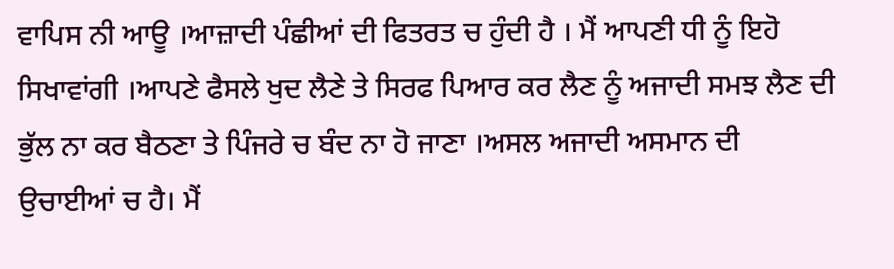ਵਾਪਿਸ ਨੀ ਆਊ ।ਆਜ਼ਾਦੀ ਪੰਛੀਆਂ ਦੀ ਫਿਤਰਤ ਚ ਹੁੰਦੀ ਹੈ । ਮੈਂ ਆਪਣੀ ਧੀ ਨੂੰ ਇਹੋ ਸਿਖਾਵਾਂਗੀ ।ਆਪਣੇ ਫੈਸਲੇ ਖੁਦ ਲੈਣੇ ਤੇ ਸਿਰਫ ਪਿਆਰ ਕਰ ਲੈਣ ਨੂੰ ਅਜਾਦੀ ਸਮਝ ਲੈਣ ਦੀ ਭੁੱਲ ਨਾ ਕਰ ਬੈਠਣਾ ਤੇ ਪਿੰਜਰੇ ਚ ਬੰਦ ਨਾ ਹੋ ਜਾਣਾ ।ਅਸਲ ਅਜਾਦੀ ਅਸਮਾਨ ਦੀ ਉਚਾਈਆਂ ਚ ਹੈ। ਮੈਂ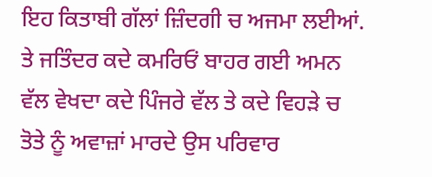ਇਹ ਕਿਤਾਬੀ ਗੱਲਾਂ ਜ਼ਿੰਦਗੀ ਚ ਅਜਮਾ ਲਈਆਂ.
ਤੇ ਜਤਿੰਦਰ ਕਦੇ ਕਮਰਿਓਂ ਬਾਹਰ ਗਈ ਅਮਨ ਵੱਲ ਵੇਖਦਾ ਕਦੇ ਪਿੰਜਰੇ ਵੱਲ ਤੇ ਕਦੇ ਵਿਹੜੇ ਚ ਤੋਤੇ ਨੂੰ ਅਵਾਜ਼ਾਂ ਮਾਰਦੇ ਉਸ ਪਰਿਵਾਰ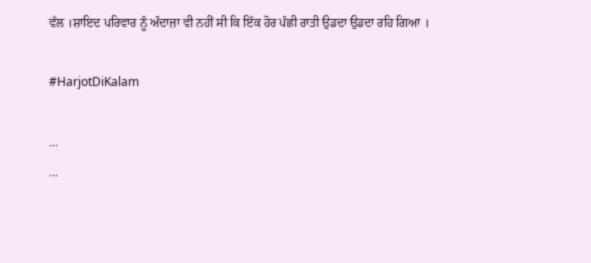ਵੱਲ ।ਸ਼ਾਇਦ ਪਰਿਵਾਰ ਨੂੰ ਅੰਦਾਜ਼ਾ ਵੀ ਨਹੀਂ ਸੀ ਕਿ ਇੱਕ ਹੋਰ ਪੰਛੀ ਰਾਤੀ ਉਡਦਾ ਉਡਦਾ ਰਹਿ ਗਿਆ ।

#HarjotDiKalam

...
...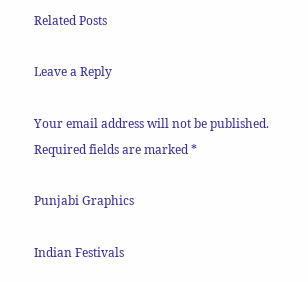Related Posts

Leave a Reply

Your email address will not be published. Required fields are marked *

Punjabi Graphics

Indian Festivals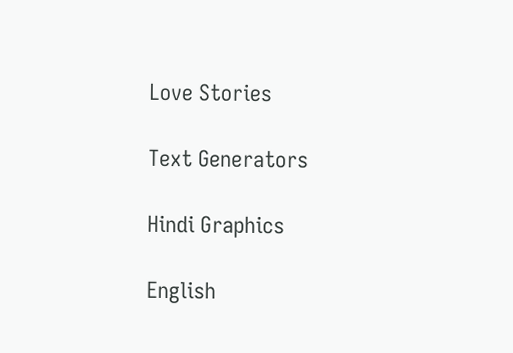Love Stories

Text Generators

Hindi Graphics

English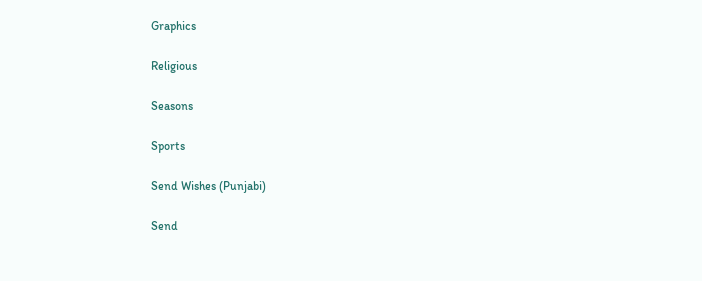Graphics

Religious

Seasons

Sports

Send Wishes (Punjabi)

Send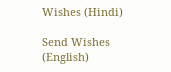Wishes (Hindi)

Send Wishes (English)